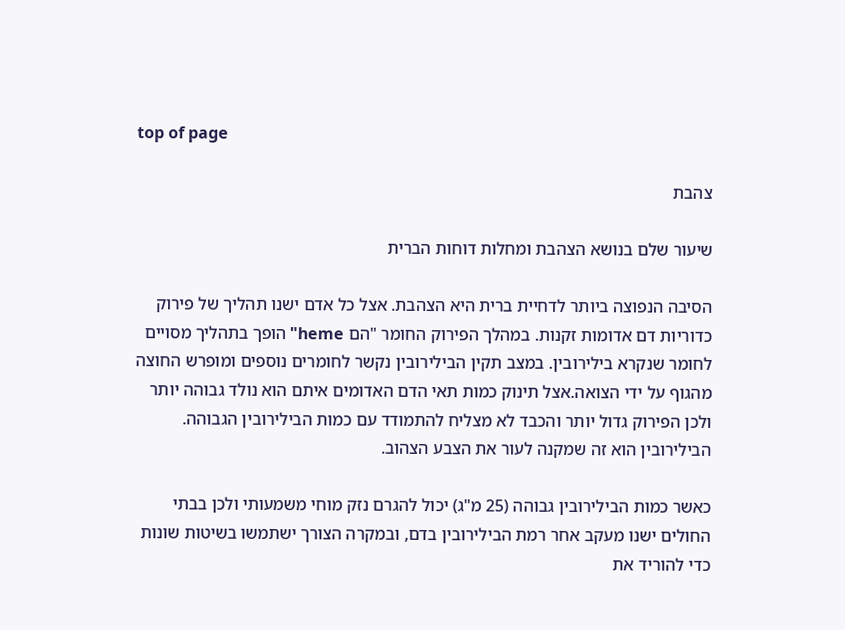top of page

צהבת

שיעור שלם בנושא הצהבת ומחלות דוחות הברית

הסיבה הנפוצה ביותר לדחיית ברית היא הצהבת. אצל כל אדם ישנו תהליך של פירוק כדוריות דם אדומות זקנות. במהלך הפירוק החומר "הם heme" הופך בתהליך מסויים לחומר שנקרא בילירובין. במצב תקין הבילירובין נקשר לחומרים נוספים ומופרש החוצה מהגוף על ידי הצואה.אצל תינוק כמות תאי הדם האדומים איתם הוא נולד גבוהה יותר ולכן הפירוק גדול יותר והכבד לא מצליח להתמודד עם כמות הבילירובין הגבוהה. הבילירובין הוא זה שמקנה לעור את הצבע הצהוב.

כאשר כמות הבילירובין גבוהה (25 מ"ג) יכול להגרם נזק מוחי משמעותי ולכן בבתי החולים ישנו מעקב אחר רמת הבילירובין בדם, ובמקרה הצורך ישתמשו בשיטות שונות כדי להוריד את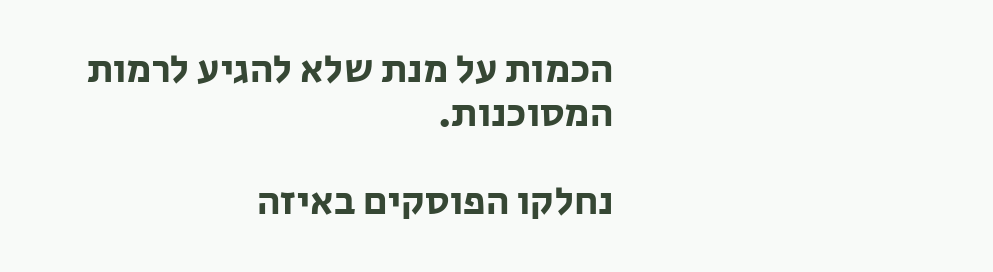הכמות על מנת שלא להגיע לרמות המסוכנות.

נחלקו הפוסקים באיזה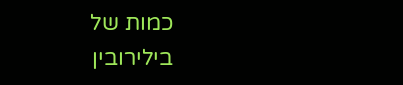כמות של בילירובין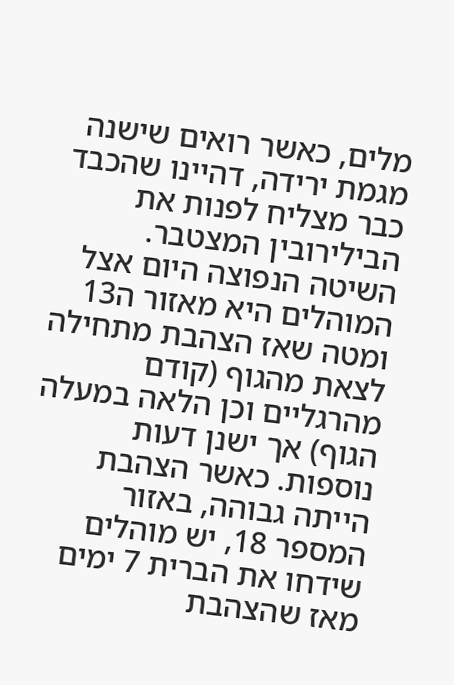מלים, כאשר רואים שישנה מגמת ירידה, דהיינו שהכבד כבר מצליח לפנות את הבילירובין המצטבר. השיטה הנפוצה היום אצל המוהלים היא מאזור ה13 ומטה שאז הצהבת מתחילה לצאת מהגוף (קודם מהרגליים וכן הלאה במעלה הגוף) אך ישנן דעות נוספות. כאשר הצהבת הייתה גבוהה, באזור המספר 18, יש מוהלים שידחו את הברית 7 ימים מאז שהצהבת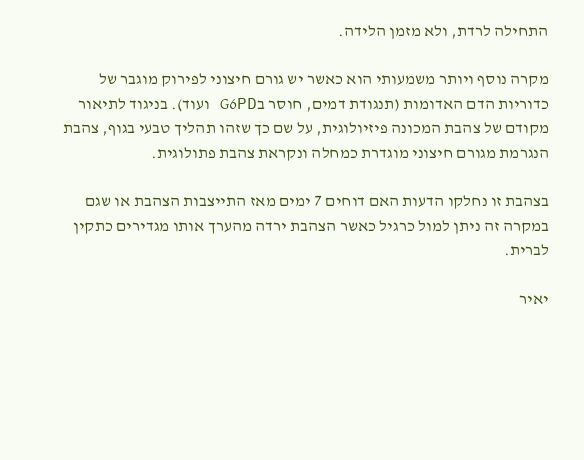התחילה לרדת, ולא מזמן הלידה.

מקרה נוסף ויותר משמעותי הוא כאשר יש גורם חיצוני לפירוק מוגבר של כדוריות הדם האדומות (תנגודת דמים, חוסר בG6PD ועוד). בניגוד לתיאור מקודם של צהבת המכונה פיזיולוגית, על שם כך שזהו תהליך טבעי בגוף, צהבת הנגרמת מגורם חיצוני מוגדרת כמחלה ונקראת צהבת פתולוגית.

בצהבת זו נחלקו הדעות האם דוחים 7 ימים מאז התייצבות הצהבת או שגם במקרה זה ניתן למול כרגיל כאשר הצהבת ירדה מהערך אותו מגדירים כתקין לברית.

יאיר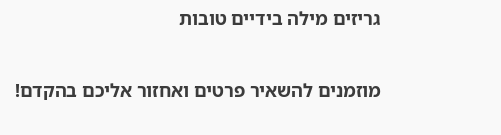גריזים מילה בידיים טובות

מוזמנים להשאיר פרטים ואחזור אליכם בהקדם!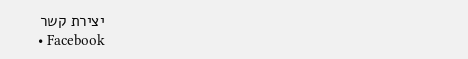יצירת קשר
  • Facebook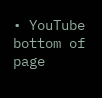• YouTube
bottom of page